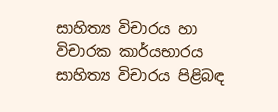සාහිත්‍ය විචාරය හා විචාරක කාර්යභාරය සාහිත්‍ය විචාරය පිළිබඳ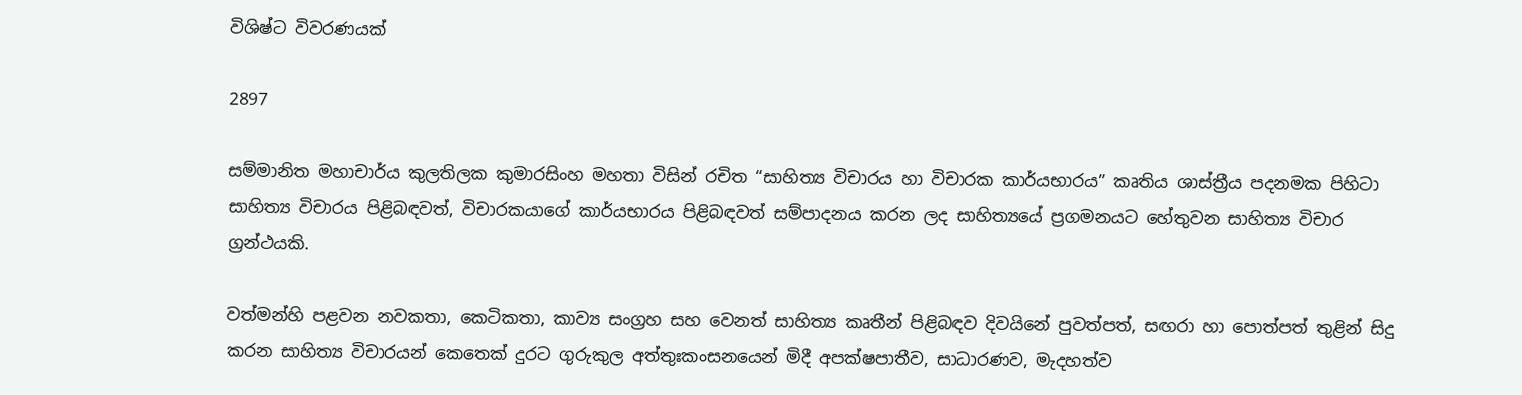විශිෂ්ට විවරණයක්

2897

සම්මානිත මහාචාර්ය කුලතිලක කුමාරසිංහ මහතා විසින් රචිත “සාහිත්‍ය විචාරය හා විචාරක කාර්යභාරය” කෘතිය ශාස්ත්‍රීය පදනමක පිහිටා සාහිත්‍ය විචාරය පිළිබඳවත්, විචාරකයාගේ කාර්යභාරය පිළිබඳවත් සම්පාදනය කරන ලද සාහිත්‍යයේ ප්‍රගමනයට හේතුවන සාහිත්‍ය විචාර ග්‍රන්ථයකි.

වත්මන්හි පළවන නවකතා, කෙටිකතා, කාව්‍ය සංග්‍රහ සහ වෙනත් සාහිත්‍ය කෘතීන් පිළිබඳව දිවයිනේ පුවත්පත්, සඟරා හා පොත්පත් තුළින් සිදු කරන සාහිත්‍ය විචාරයන් කෙතෙක් දුරට ගුරුකුල අත්තුඃකංසනයෙන් මිදී අපක්ෂපාතීව, සාධාරණව, මැදහත්ව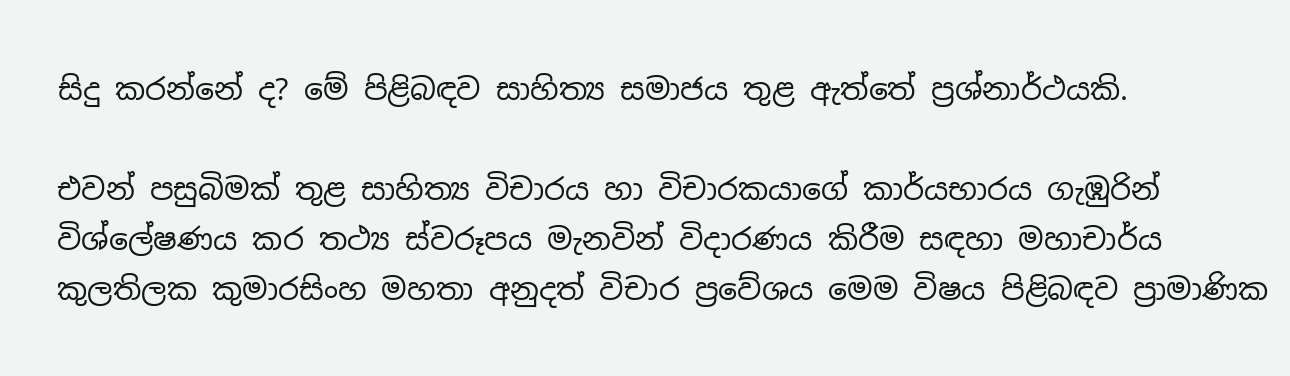සිදු කරන්නේ ද? මේ පිළිබඳව සාහිත්‍ය සමාජය තුළ ඇත්තේ ප්‍රශ්නාර්ථයකි.

එවන් පසුබිමක් තුළ සාහිත්‍ය විචාරය හා විචාරකයාගේ කාර්යභාරය ගැඹුරින් විශ්ලේෂණය කර තථ්‍ය ස්වරූපය මැනවින් විදාරණය කිරීම සඳහා මහාචාර්ය කුලතිලක කුමාරසිංහ මහතා අනුදත් විචාර ප්‍රවේශය මෙම විෂය පිළිබඳව ප්‍රාමාණික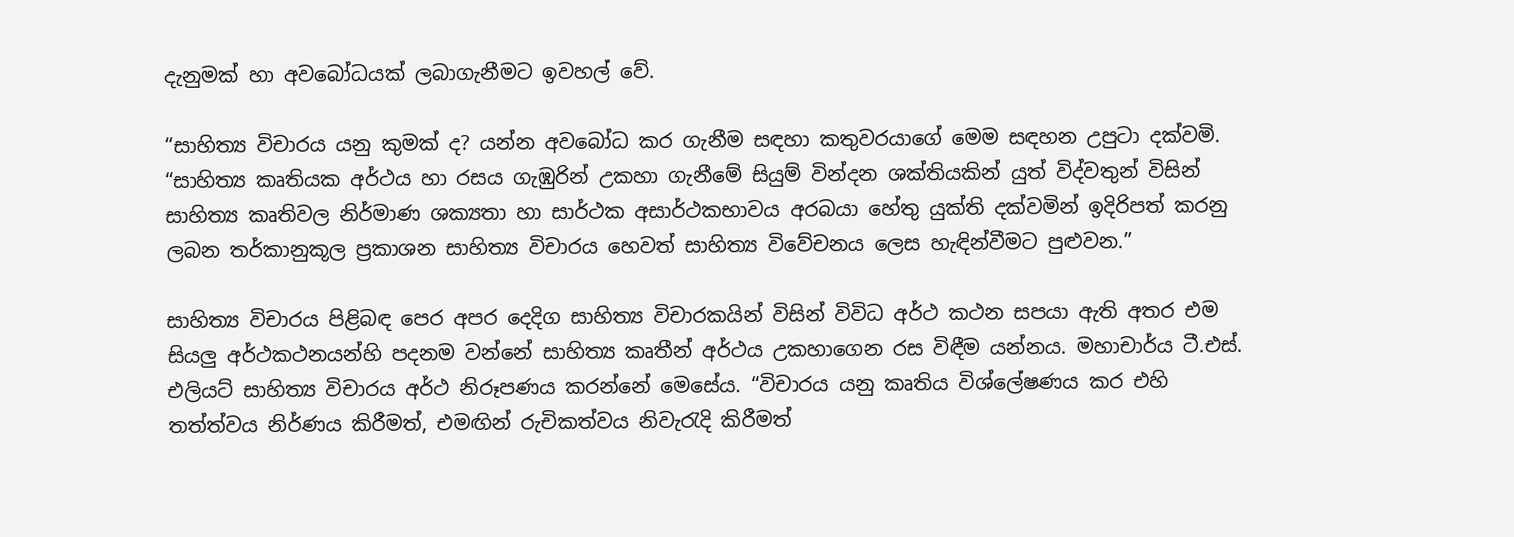දැනුමක් හා අවබෝධයක් ලබාගැනීමට ඉවහල් වේ.

“සාහිත්‍ය විචාරය යනු කුමක් ද? යන්න අවබෝධ කර ගැනීම සඳහා කතුවරයාගේ මෙම සඳහන උපුටා දක්වමි. “සාහිත්‍ය කෘතියක අර්ථය හා රසය ගැඹුරින් උකහා ගැනීමේ සියුම් වින්දන ශක්තියකින් යුත් විද්වතුන් විසින් සාහිත්‍ය කෘතිවල නිර්මාණ ශක්‍යතා හා සාර්ථක අසාර්ථකභාවය අරබයා හේතු යුක්ති දක්වමින් ඉදිරිපත් කරනු ලබන තර්කානුකූල ප්‍රකාශන සාහිත්‍ය විචාරය හෙවත් සාහිත්‍ය විවේචනය ලෙස හැඳින්වීමට පුළුවන.”

සාහිත්‍ය විචාරය පිළිබඳ පෙර අපර දෙදිග සාහිත්‍ය විචාරකයින් විසින් විවිධ අර්ථ කථන සපයා ඇති අතර එම සියලු අර්ථකථනයන්හි පදනම වන්නේ සාහිත්‍ය කෘතීන් අර්ථය උකහාගෙන රස විඳීම යන්නය. මහාචාර්ය ටී.එස්. එලියට් සාහිත්‍ය විචාරය අර්ථ නිරූපණය කරන්නේ මෙසේය. “විචාරය යනු කෘතිය විශ්ලේෂණය කර එහි තත්ත්වය නිර්ණය කිරීමත්, එමඟින් රුචිකත්වය නිවැරැදි කිරීමත්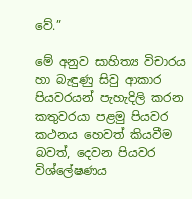වේ.”

මේ අනුව සාහිත්‍ය විචාරය හා බැඳුණු සිවු ආකාර පියවරයන් පැහැදිලි කරන කතුවරයා පළමු පියවර කථනය හෙවත් කියවීම බවත්, දෙවන පියවර විශ්ලේෂණය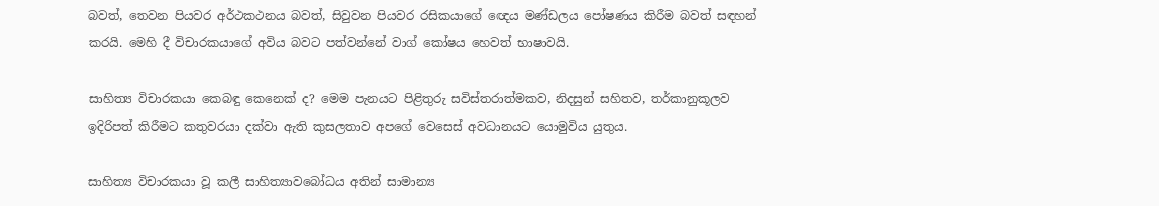බවත්, තෙවන පියවර අර්ථකථනය බවත්, සිවුවන පියවර රසිකයාගේ ඥෙය මණ්ඩලය පෝෂණය කිරීම බවත් සඳහන් කරයි. මෙහි දී විචාරකයාගේ අවිය බවට පත්වන්නේ වාග් කෝෂය හෙවත් භාෂාවයි.

සාහිත්‍ය විචාරකයා කෙබඳු කෙනෙක් ද? මෙම පැනයට පිළිතුරු සවිස්තරාත්මකව, නිදසුන් සහිතව, තර්කානුකූලව ඉදිරිපත් කිරීමට කතුවරයා දක්වා ඇති කුසලතාව අපගේ වෙසෙස් අවධානයට යොමුවිය යුතුය.

සාහිත්‍ය විචාරකයා වූ කලී සාහිත්‍යාවබෝධය අතින් සාමාන්‍ය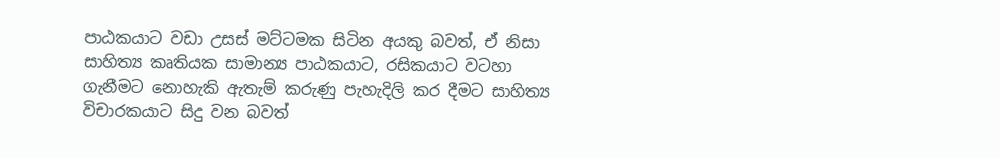පාඨකයාට වඩා උසස් මට්ටමක සිටින අයකු බවත්, ඒ නිසා සාහිත්‍ය කෘතියක සාමාන්‍ය පාඨකයාට, රසිකයාට වටහා ගැනීමට නොහැකි ඇතැම් කරුණු පැහැදිලි කර දීමට සාහිත්‍ය විචාරකයාට සිදු වන බවත්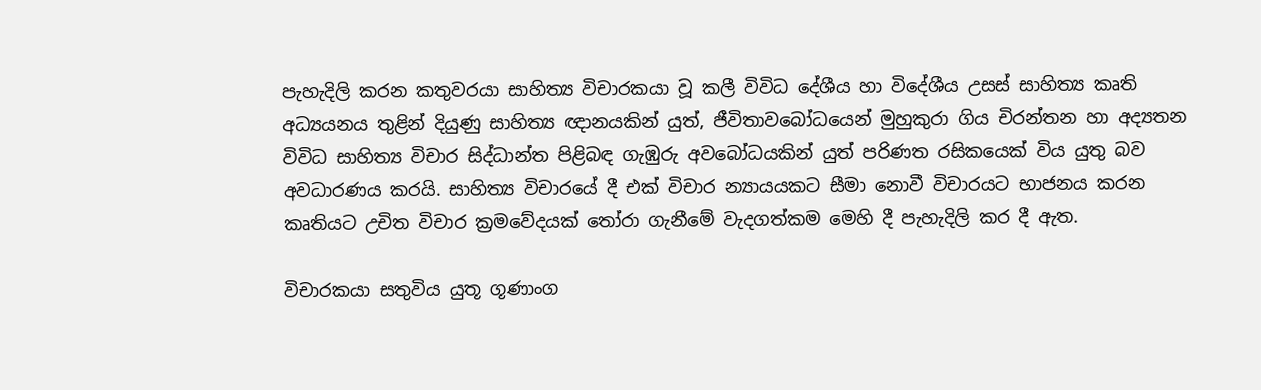පැහැදිලි කරන කතුවරයා සාහිත්‍ය විචාරකයා වූ කලී විවිධ දේශීය හා විදේශීය උසස් සාහිත්‍ය කෘති අධ්‍යයනය තුළින් දියුණු සාහිත්‍ය ඥානයකින් යුත්, ජීවිතාවබෝධයෙන් මුහුකුරා ගිය චිරන්තන හා අද්‍යතන විවිධ සාහිත්‍ය විචාර සිද්ධාන්ත පිළිබඳ ගැඹුරු අවබෝධයකින් යුත් පරිණත රසිකයෙක් විය යුතු බව අවධාරණය කරයි. සාහිත්‍ය විචාරයේ දී එක් විචාර න්‍යායයකට සීමා නොවී විචාරයට භාජනය කරන කෘතියට උචිත විචාර ක්‍රමවේදයක් තෝරා ගැනීමේ වැදගත්කම මෙහි දී පැහැදිලි කර දී ඇත.

විචාරකයා සතුවිය යුතූ ගූණාංග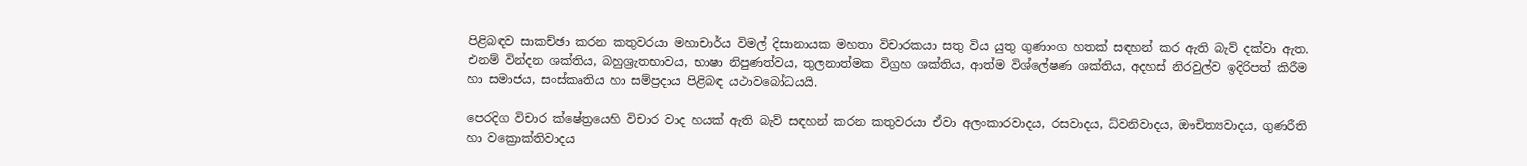පිළිබඳව සාකච්ඡා කරන කතුවරයා මහාචාර්ය විමල් දිසානායක මහතා විචාරකයා සතු විය යුතු ගුණාංග හතක් සඳහන් කර ඇති බැව් දක්වා ඇත. එනම් වින්දන ශක්තිය, බහුශ්‍රැතභාවය, භාෂා නිපුණත්වය, තුලනාත්මක විග්‍රහ ශක්තිය, ආත්ම විශ්ලේෂණ ශක්තිය, අදහස් නිරවුල්ව ඉදිරිපත් කිරීම හා සමාජය, සංස්කෘතිය හා සම්ප්‍රදාය පිළිබඳ යථාවබෝධයයි.

පෙරදිග විචාර ක්ෂේත්‍රයෙහි විචාර වාද හයක් ඇති බැව් සඳහන් කරන කතුවරයා ඒවා අලංකාරවාදය, රසවාදය, ධ්වනිවාදය, ඖචිත්‍යවාදය, ගුණරීති හා වක්‍රොක්තිවාදය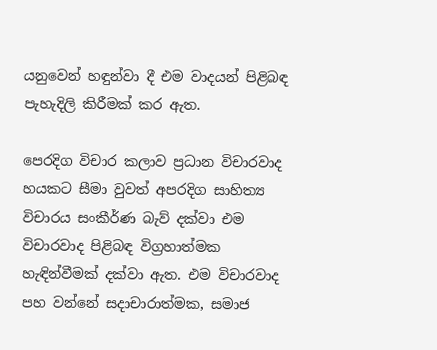යනුවෙන් හඳුන්වා දී එම වාදයන් පිළිබඳ පැහැදිලි කිරීමක් කර ඇත.

පෙරදිග විචාර කලාව ප්‍රධාන විචාරවාද හයකට සීමා වුවත් අපරදිග සාහිත්‍ය විචාරය සංකීර්ණ බැව් දක්වා එම විචාරවාද පිළිබඳ විග්‍රහාත්මක හැඳින්වීමක් දක්වා ඇත. එම විචාරවාද පහ වන්නේ සදාචාරාත්මක, සමාජ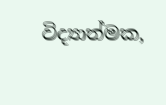විද්‍යාත්මක,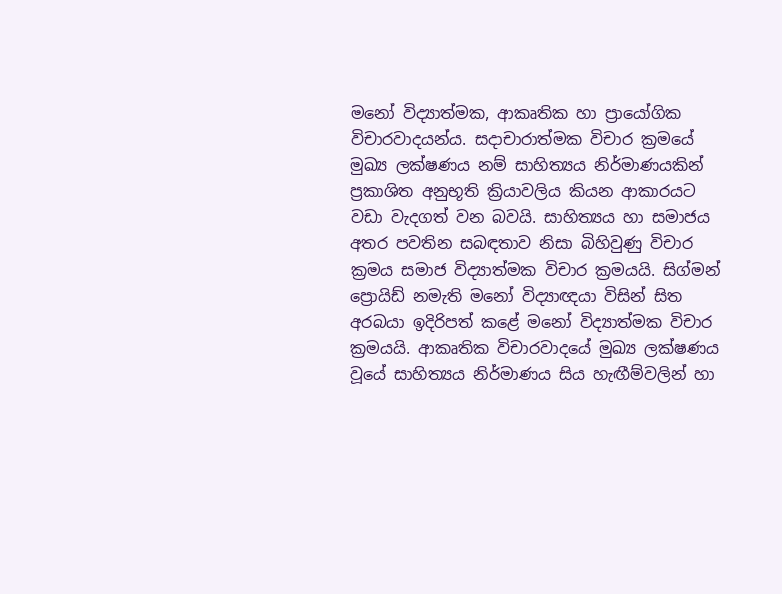මනෝ විද්‍යාත්මක, ආකෘතික හා ප්‍රායෝගික විචාරවාදයන්ය. සදාචාරාත්මක විචාර ක්‍රමයේ මුඛ්‍ය ලක්ෂණය නම් සාහිත්‍යය නිර්මාණයකින් ප්‍රකාශිත අනුභූති ක්‍රියාවලිය කියන ආකාරයට වඩා වැදගත් වන බවයි. සාහිත්‍යය හා සමාජය අතර පවතින සබඳතාව නිසා බිහිවුණු විචාර ක්‍රමය සමාජ විද්‍යාත්මක විචාර ක්‍රමයයි. සිග්මන් ප්‍රොයිඩ් නමැති මනෝ විද්‍යාඥයා විසින් සිත අරබයා ඉදිරිපත් කළේ මනෝ විද්‍යාත්මක විචාර ක්‍රමයයි. ආකෘතික විචාරවාදයේ මුඛ්‍ය ලක්ෂණය වූයේ සාහිත්‍යය නිර්මාණය සිය හැඟීම්වලින් හා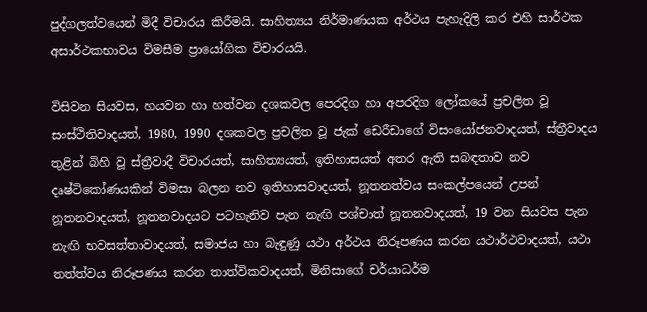පුද්ගලත්වයෙන් මිදී විචාරය කිරීමයි. සාහිත්‍යය නිර්මාණයක අර්ථය පැහැදිලි කර එහි සාර්ථක අසාර්ථකභාවය විමසීම ප්‍රායෝගික විචාරයයි.

විසිවන සියවස, හයවන හා හත්වන දශකවල පෙරදිග හා අපරදිග ලෝකයේ ප්‍රචලිත වූ සංස්ථිතිවාදයත්, 1980, 1990 දශකවල ප්‍රචලිත වූ ජැක් ඩෙරීඩාගේ විසංයෝජනවාදයත්, ස්ත්‍රීවාදය තුළින් බිහි වූ ස්ත්‍රීවාදී විචාරයත්, සාහිත්‍යයත්, ඉතිහාසයත් අතර ඇති සබඳතාව නව දෘෂ්ටිකෝණයකින් විමසා බලන නව ඉතිහාසවාදයත්, නූතනත්වය සංකල්පයෙන් උපන් නූතනවාදයත්, නූතනවාදයට පටහැනිව පැන නැඟි පශ්චාත් නූතනවාදයත්, 19 වන සියවස පැන නැඟි භවසත්තාවාදයත්, සමාජය හා බැඳුණු යථා අර්ථය නිරූපණය කරන යථාර්ථවාදයත්, යථා තත්ත්වය නිරූපණය කරන තාත්විකවාදයත්, මිනිසාගේ චර්යාධර්ම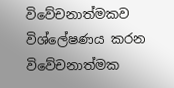විවේචනාත්මකව විශ්ලේෂණය කරන විවේචනාත්මක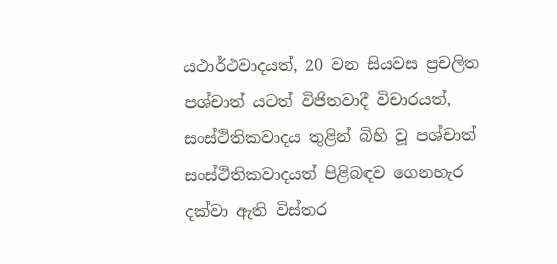යථාර්ථවාදයත්, 20 වන සියවස ප්‍රචලිත පශ්චාත් යටත් විජිතවාදී විචාරයත්, සංස්ථිතිකවාදය තුළින් බිහි වූ පශ්චාත් සංස්ථිතිකවාදයත් පිළිබඳව ගෙනහැර දක්වා ඇති විස්තර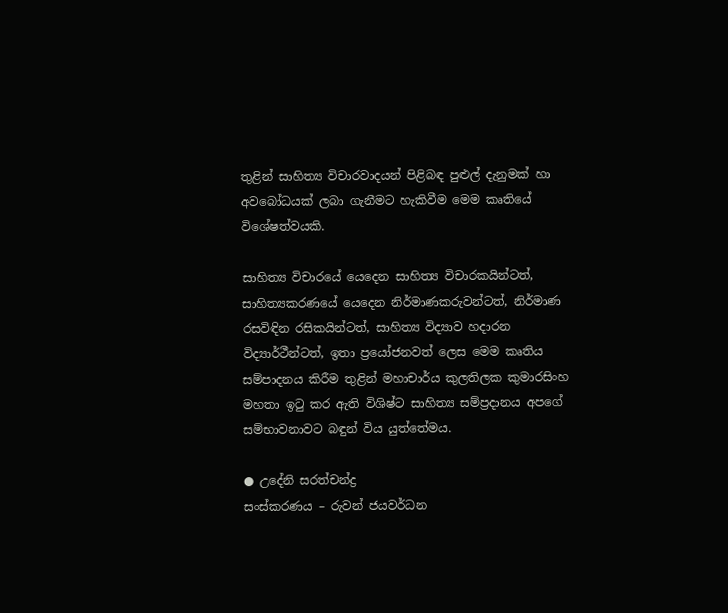තුළින් සාහිත්‍ය විචාරවාදයන් පිළිබඳ පුළුල් දැනුමක් හා අවබෝධයක් ලබා ගැනීමට හැකිවීම මෙම කෘතියේ විශේෂත්වයකි.

සාහිත්‍ය විචාරයේ යෙදෙන සාහිත්‍ය විචාරකයින්ටත්, සාහිත්‍යකරණයේ යෙදෙන නිර්මාණකරුවන්ටත්, නිර්මාණ රසවිඳින රසිකයින්ටත්, සාහිත්‍ය විද්‍යාව හදාරන විද්‍යාර්ථීන්ටත්, ඉතා ප්‍රයෝජනවත් ලෙස මෙම කෘතිය සම්පාදනය කිරීම තුළින් මහාචාර්ය කුලතිලක කුමාරසිංහ මහතා ඉටු කර ඇති විශිෂ්ට සාහිත්‍ය සම්ප්‍රදානය අපගේ සම්භාවනාවට බඳුන් විය යුත්තේමය.

● උදේනි සරත්චන්ද්‍ර
සංස්කරණය – රුවන් ජයවර්ධන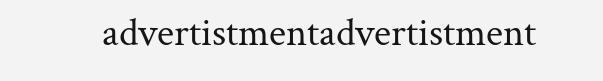advertistmentadvertistment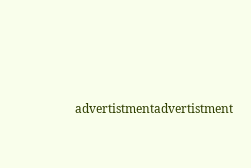advertistmentadvertistment